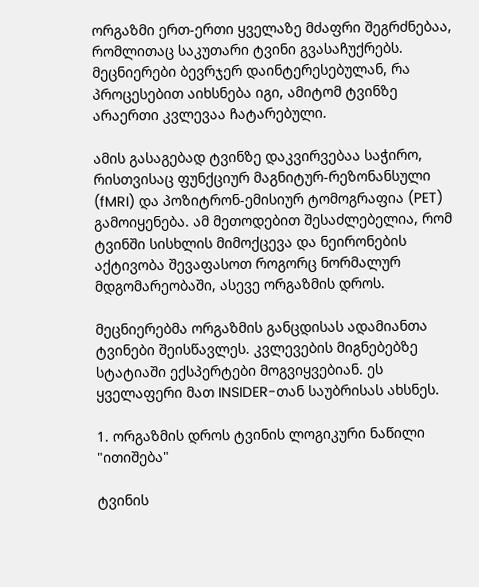ორგაზმი ერთ-ერთი ყველაზე მძაფრი შეგრძნებაა, რომლითაც საკუთარი ტვინი გვასაჩუქრებს. მეცნიერები ბევრჯერ დაინტერესებულან, რა პროცესებით აიხსნება იგი, ამიტომ ტვინზე არაერთი კვლევაა ჩატარებული.

ამის გასაგებად ტვინზე დაკვირვებაა საჭირო, რისთვისაც ფუნქციურ მაგნიტურ-რეზონანსული (fMRI) და პოზიტრონ-ემისიურ ტომოგრაფია (PET) გამოიყენება. ამ მეთოდებით შესაძლებელია, რომ ტვინში სისხლის მიმოქცევა და ნეირონების აქტივობა შევაფასოთ როგორც ნორმალურ მდგომარეობაში, ასევე ორგაზმის დროს.

მეცნიერებმა ორგაზმის განცდისას ადამიანთა ტვინები შეისწავლეს. კვლევების მიგნებებზე სტატიაში ექსპერტები მოგვიყვებიან. ეს ყველაფერი მათ INSIDER-თან საუბრისას ახსნეს.

1. ორგაზმის დროს ტვინის ლოგიკური ნაწილი "ითიშება"

ტვინის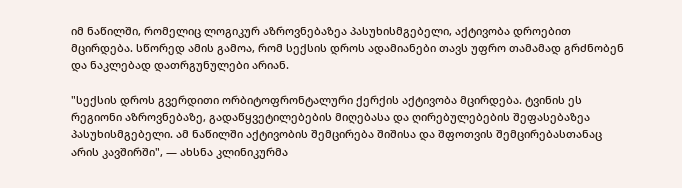იმ ნაწილში, რომელიც ლოგიკურ აზროვნებაზეა პასუხისმგებელი, აქტივობა დროებით მცირდება. სწორედ ამის გამოა, რომ სექსის დროს ადამიანები თავს უფრო თამამად გრძნობენ და ნაკლებად დათრგუნულები არიან.

"სექსის დროს გვერდითი ორბიტოფრონტალური ქერქის აქტივობა მცირდება. ტვინის ეს რეგიონი აზროვნებაზე, გადაწყვეტილებების მიღებასა და ღირებულებების შეფასებაზეა პასუხისმგებელი. ამ ნაწილში აქტივობის შემცირება შიშისა და შფოთვის შემცირებასთანაც არის კავშირში", — ახსნა კლინიკურმა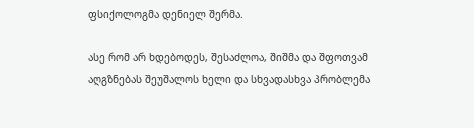ფსიქოლოგმა დენიელ შერმა.

ასე რომ არ ხდებოდეს, შესაძლოა, შიშმა და შფოთვამ აღგზნებას შეუშალოს ხელი და სხვადასხვა პრობლემა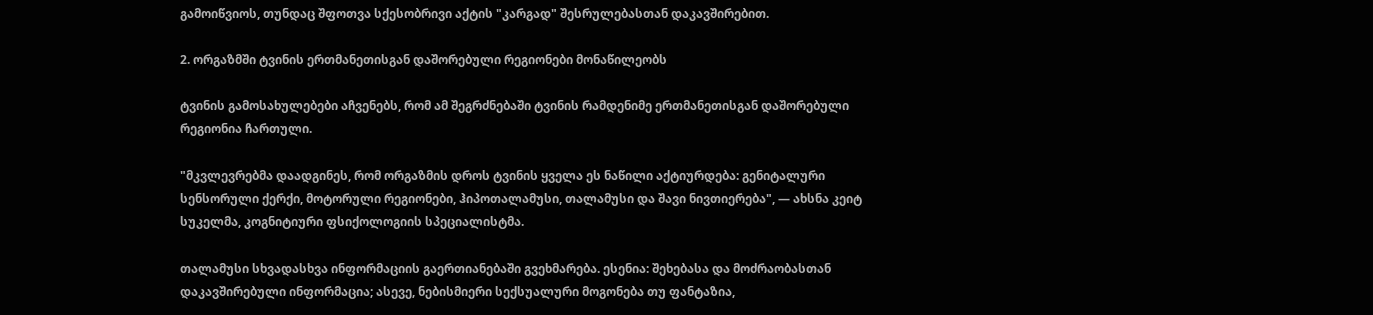გამოიწვიოს, თუნდაც შფოთვა სქესობრივი აქტის "კარგად" შესრულებასთან დაკავშირებით.

2. ორგაზმში ტვინის ერთმანეთისგან დაშორებული რეგიონები მონაწილეობს

ტვინის გამოსახულებები აჩვენებს, რომ ამ შეგრძნებაში ტვინის რამდენიმე ერთმანეთისგან დაშორებული რეგიონია ჩართული.

"მკვლევრებმა დაადგინეს, რომ ორგაზმის დროს ტვინის ყველა ეს ნაწილი აქტიურდება: გენიტალური სენსორული ქერქი, მოტორული რეგიონები, ჰიპოთალამუსი, თალამუსი და შავი ნივთიერება", — ახსნა კეიტ სუკელმა, კოგნიტიური ფსიქოლოგიის სპეციალისტმა.

თალამუსი სხვადასხვა ინფორმაციის გაერთიანებაში გვეხმარება. ესენია: შეხებასა და მოძრაობასთან დაკავშირებული ინფორმაცია; ასევე, ნებისმიერი სექსუალური მოგონება თუ ფანტაზია,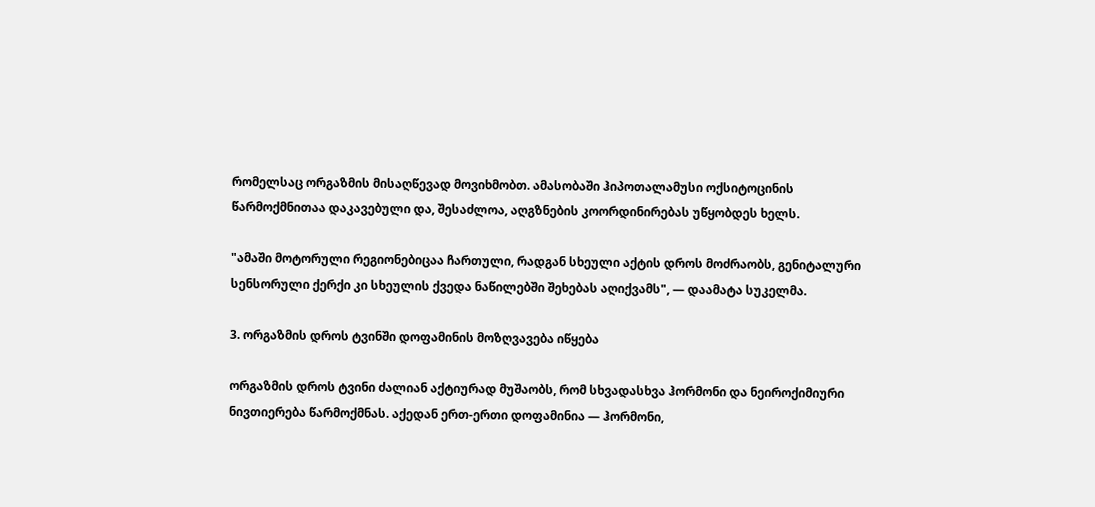რომელსაც ორგაზმის მისაღწევად მოვიხმობთ. ამასობაში ჰიპოთალამუსი ოქსიტოცინის წარმოქმნითაა დაკავებული და, შესაძლოა, აღგზნების კოორდინირებას უწყობდეს ხელს.

"ამაში მოტორული რეგიონებიცაა ჩართული, რადგან სხეული აქტის დროს მოძრაობს, გენიტალური სენსორული ქერქი კი სხეულის ქვედა ნაწილებში შეხებას აღიქვამს", — დაამატა სუკელმა.

3. ორგაზმის დროს ტვინში დოფამინის მოზღვავება იწყება

ორგაზმის დროს ტვინი ძალიან აქტიურად მუშაობს, რომ სხვადასხვა ჰორმონი და ნეიროქიმიური ნივთიერება წარმოქმნას. აქედან ერთ-ერთი დოფამინია — ჰორმონი,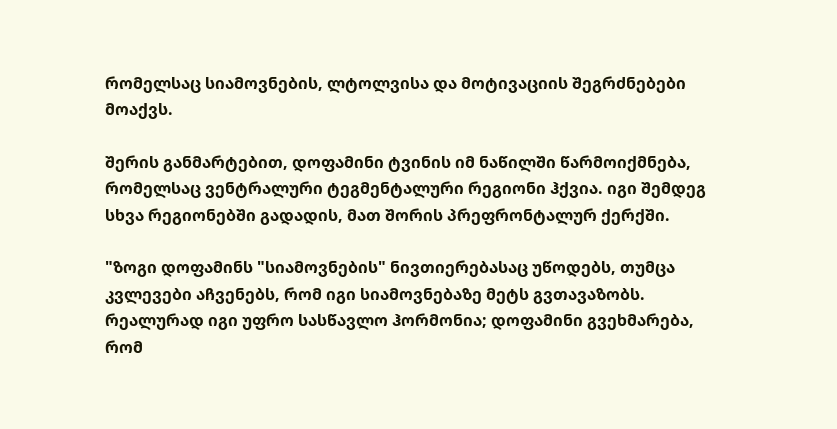რომელსაც სიამოვნების, ლტოლვისა და მოტივაციის შეგრძნებები მოაქვს.

შერის განმარტებით, დოფამინი ტვინის იმ ნაწილში წარმოიქმნება, რომელსაც ვენტრალური ტეგმენტალური რეგიონი ჰქვია. იგი შემდეგ სხვა რეგიონებში გადადის, მათ შორის პრეფრონტალურ ქერქში.

"ზოგი დოფამინს "სიამოვნების" ნივთიერებასაც უწოდებს, თუმცა კვლევები აჩვენებს, რომ იგი სიამოვნებაზე მეტს გვთავაზობს. რეალურად იგი უფრო სასწავლო ჰორმონია; დოფამინი გვეხმარება, რომ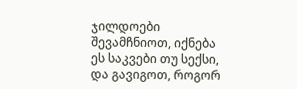ჯილდოები შევამჩნიოთ, იქნება ეს საკვები თუ სექსი, და გავიგოთ, როგორ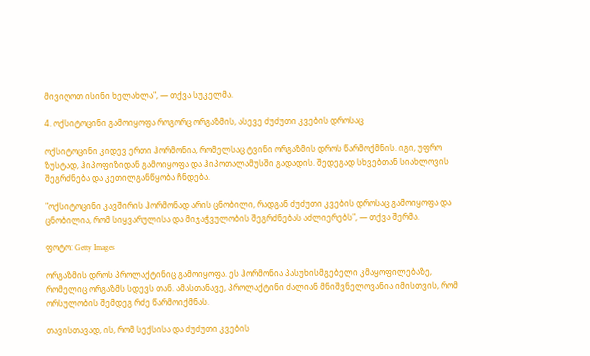მივიღოთ ისინი ხელახლა", — თქვა სუკელმა.

4. ოქსიტოცინი გამოიყოფა როგორც ორგაზმის, ასევე ძუძუთი კვების დროსაც

ოქსიტოცინი კიდევ ერთი ჰორმონია, რომელსაც ტვინი ორგაზმის დროს წარმოქმნის. იგი, უფრო ზუსტად, ჰიპოფიზიდან გამოიყოფა და ჰიპოთალამუსში გადადის. შედეგად სხვებთან სიახლოვის შეგრძნება და კეთილგანწყობა ჩნდება.

"ოქსიტოცინი კავშირის ჰორმონად არის ცნობილი, რადგან ძუძუთი კვების დროსაც გამოიყოფა და ცნობილია, რომ სიყვარულისა და მიჯაჭვულობის შეგრძნებას აძლიერებს", — თქვა შერმა.

ფოტო: Getty Images

ორგაზმის დროს პროლაქტინიც გამოიყოფა. ეს ჰორმონია პასუხისმგებელი კმაყოფილებაზე, რომელიც ორგაზმს სდევს თან. ამასთანავე, პროლაქტინი ძალიან მნიშვნელოვანია იმისთვის, რომ ორსულობის შემდეგ რძე წარმოიქმნას.

თავისთავად, ის, რომ სექსისა და ძუძუთი კვების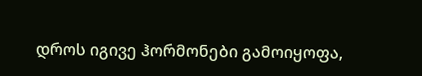დროს იგივე ჰორმონები გამოიყოფა,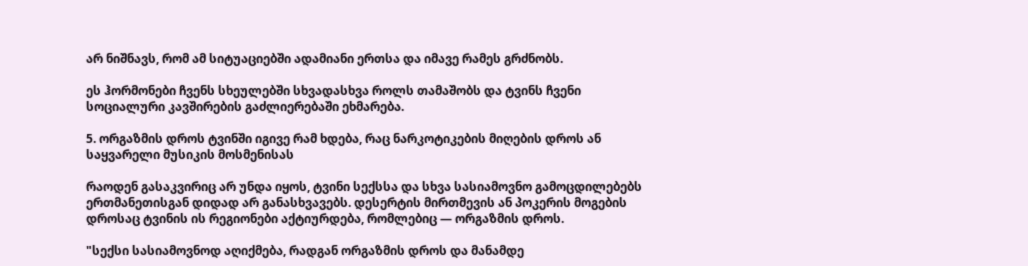არ ნიშნავს, რომ ამ სიტუაციებში ადამიანი ერთსა და იმავე რამეს გრძნობს.

ეს ჰორმონები ჩვენს სხეულებში სხვადასხვა როლს თამაშობს და ტვინს ჩვენი სოციალური კავშირების გაძლიერებაში ეხმარება.

5. ორგაზმის დროს ტვინში იგივე რამ ხდება, რაც ნარკოტიკების მიღების დროს ან საყვარელი მუსიკის მოსმენისას

რაოდენ გასაკვირიც არ უნდა იყოს, ტვინი სექსსა და სხვა სასიამოვნო გამოცდილებებს ერთმანეთისგან დიდად არ განასხვავებს. დესერტის მირთმევის ან პოკერის მოგების დროსაც ტვინის ის რეგიონები აქტიურდება, რომლებიც — ორგაზმის დროს.

"სექსი სასიამოვნოდ აღიქმება, რადგან ორგაზმის დროს და მანამდე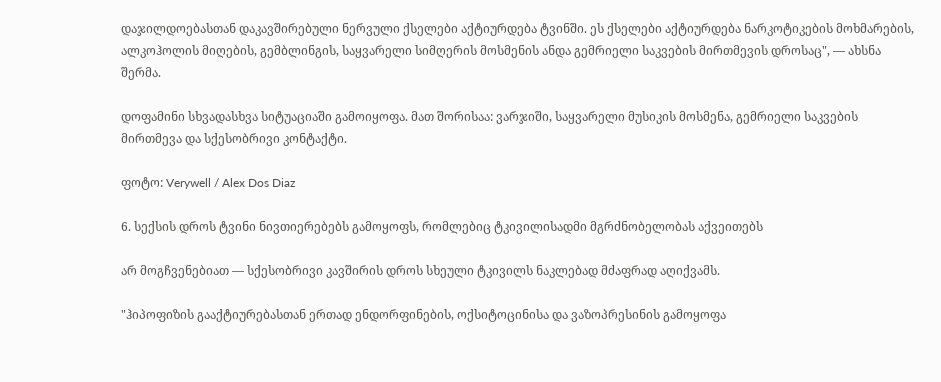დაჯილდოებასთან დაკავშირებული ნერვული ქსელები აქტიურდება ტვინში. ეს ქსელები აქტიურდება ნარკოტიკების მოხმარების, ალკოჰოლის მიღების, გემბლინგის, საყვარელი სიმღერის მოსმენის ანდა გემრიელი საკვების მირთმევის დროსაც", — ახსნა შერმა.

დოფამინი სხვადასხვა სიტუაციაში გამოიყოფა. მათ შორისაა: ვარჯიში, საყვარელი მუსიკის მოსმენა, გემრიელი საკვების მირთმევა და სქესობრივი კონტაქტი.

ფოტო: Verywell / Alex Dos Diaz

6. სექსის დროს ტვინი ნივთიერებებს გამოყოფს, რომლებიც ტკივილისადმი მგრძნობელობას აქვეითებს

არ მოგჩვენებიათ — სქესობრივი კავშირის დროს სხეული ტკივილს ნაკლებად მძაფრად აღიქვამს.

"ჰიპოფიზის გააქტიურებასთან ერთად ენდორფინების, ოქსიტოცინისა და ვაზოპრესინის გამოყოფა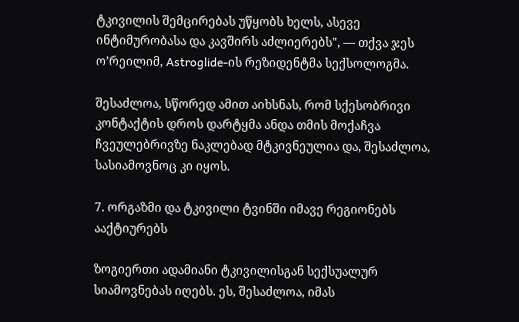ტკივილის შემცირებას უწყობს ხელს, ასევე ინტიმურობასა და კავშირს აძლიერებს", — თქვა ჯეს ო’რეილიმ, Astroglide-ის რეზიდენტმა სექსოლოგმა.

შესაძლოა, სწორედ ამით აიხსნას, რომ სქესობრივი კონტაქტის დროს დარტყმა ანდა თმის მოქაჩვა ჩვეულებრივზე ნაკლებად მტკივნეულია და, შესაძლოა, სასიამოვნოც კი იყოს.

7. ორგაზმი და ტკივილი ტვინში იმავე რეგიონებს ააქტიურებს

ზოგიერთი ადამიანი ტკივილისგან სექსუალურ სიამოვნებას იღებს. ეს, შესაძლოა, იმას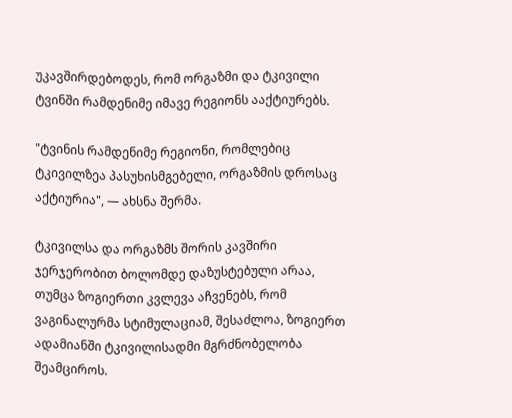უკავშირდებოდეს, რომ ორგაზმი და ტკივილი ტვინში რამდენიმე იმავე რეგიონს ააქტიურებს.

"ტვინის რამდენიმე რეგიონი, რომლებიც ტკივილზეა პასუხისმგებელი, ორგაზმის დროსაც აქტიურია", — ახსნა შერმა.

ტკივილსა და ორგაზმს შორის კავშირი ჯერჯერობით ბოლომდე დაზუსტებული არაა, თუმცა ზოგიერთი კვლევა აჩვენებს, რომ ვაგინალურმა სტიმულაციამ, შესაძლოა, ზოგიერთ ადამიანში ტკივილისადმი მგრძნობელობა შეამციროს.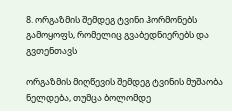8. ორგაზმის შემდეგ ტვინი ჰორმონებს გამოყოფს, რომელიც გვაბედნიერებს და გვთენთავს

ორგაზმის მიღწევის შემდეგ ტვინის მუშაობა ნელდება, თუმცა ბოლომდე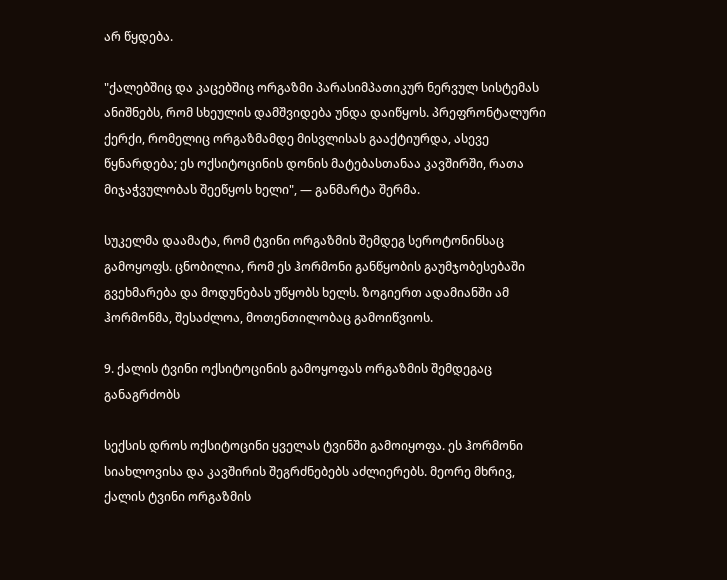არ წყდება.

"ქალებშიც და კაცებშიც ორგაზმი პარასიმპათიკურ ნერვულ სისტემას ანიშნებს, რომ სხეულის დამშვიდება უნდა დაიწყოს. პრეფრონტალური ქერქი, რომელიც ორგაზმამდე მისვლისას გააქტიურდა, ასევე წყნარდება; ეს ოქსიტოცინის დონის მატებასთანაა კავშირში, რათა მიჯაჭვულობას შეეწყოს ხელი", — განმარტა შერმა.

სუკელმა დაამატა, რომ ტვინი ორგაზმის შემდეგ სეროტონინსაც გამოყოფს. ცნობილია, რომ ეს ჰორმონი განწყობის გაუმჯობესებაში გვეხმარება და მოდუნებას უწყობს ხელს. ზოგიერთ ადამიანში ამ ჰორმონმა, შესაძლოა, მოთენთილობაც გამოიწვიოს.

9. ქალის ტვინი ოქსიტოცინის გამოყოფას ორგაზმის შემდეგაც განაგრძობს

სექსის დროს ოქსიტოცინი ყველას ტვინში გამოიყოფა. ეს ჰორმონი სიახლოვისა და კავშირის შეგრძნებებს აძლიერებს. მეორე მხრივ, ქალის ტვინი ორგაზმის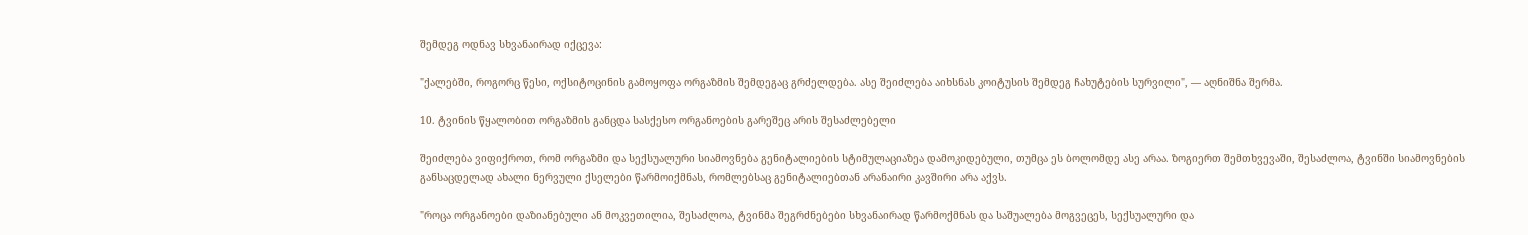შემდეგ ოდნავ სხვანაირად იქცევა:

"ქალებში, როგორც წესი, ოქსიტოცინის გამოყოფა ორგაზმის შემდეგაც გრძელდება. ასე შეიძლება აიხსნას კოიტუსის შემდეგ ჩახუტების სურვილი", — აღნიშნა შერმა.

10. ტვინის წყალობით ორგაზმის განცდა სასქესო ორგანოების გარეშეც არის შესაძლებელი

შეიძლება ვიფიქროთ, რომ ორგაზმი და სექსუალური სიამოვნება გენიტალიების სტიმულაციაზეა დამოკიდებული, თუმცა ეს ბოლომდე ასე არაა. ზოგიერთ შემთხვევაში, შესაძლოა, ტვინში სიამოვნების განსაცდელად ახალი ნერვული ქსელები წარმოიქმნას, რომლებსაც გენიტალიებთან არანაირი კავშირი არა აქვს.

"როცა ორგანოები დაზიანებული ან მოკვეთილია, შესაძლოა, ტვინმა შეგრძნებები სხვანაირად წარმოქმნას და საშუალება მოგვეცეს, სექსუალური და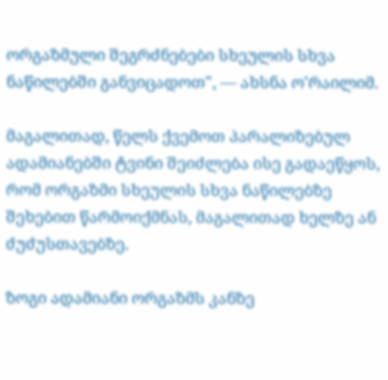ორგაზმული შეგრძნებები სხეულის სხვა ნაწილებში განვიცადოთ", — ახსნა ო'რაილიმ.

მაგალითად, წელს ქვემოთ პარალიზებულ ადამიანებში ტვინი შეიძლება ისე გადაეწყოს, რომ ორგაზმი სხეულის სხვა ნაწილებზე შეხებით წარმოიქმნას, მაგალითად ხელზე ან ძუძუსთავებზე.

ზოგი ადამიანი ორგაზმს კანზე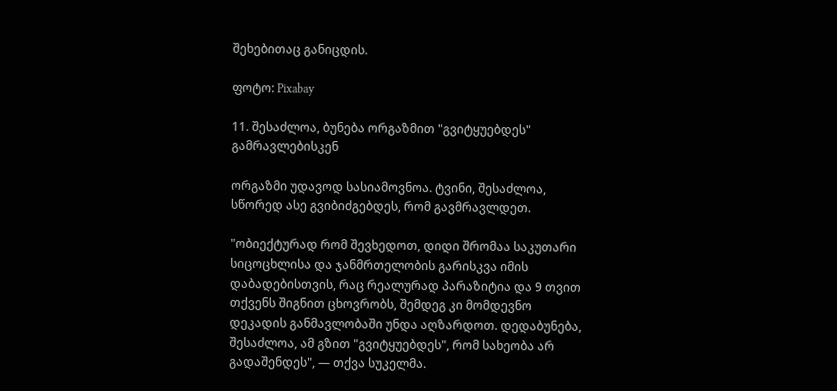შეხებითაც განიცდის.

ფოტო: Pixabay

11. შესაძლოა, ბუნება ორგაზმით "გვიტყუებდეს" გამრავლებისკენ

ორგაზმი უდავოდ სასიამოვნოა. ტვინი, შესაძლოა, სწორედ ასე გვიბიძგებდეს, რომ გავმრავლდეთ.

"ობიექტურად რომ შევხედოთ, დიდი შრომაა საკუთარი სიცოცხლისა და ჯანმრთელობის გარისკვა იმის დაბადებისთვის, რაც რეალურად პარაზიტია და 9 თვით თქვენს შიგნით ცხოვრობს, შემდეგ კი მომდევნო დეკადის განმავლობაში უნდა აღზარდოთ. დედაბუნება, შესაძლოა, ამ გზით "გვიტყუებდეს", რომ სახეობა არ გადაშენდეს", — თქვა სუკელმა.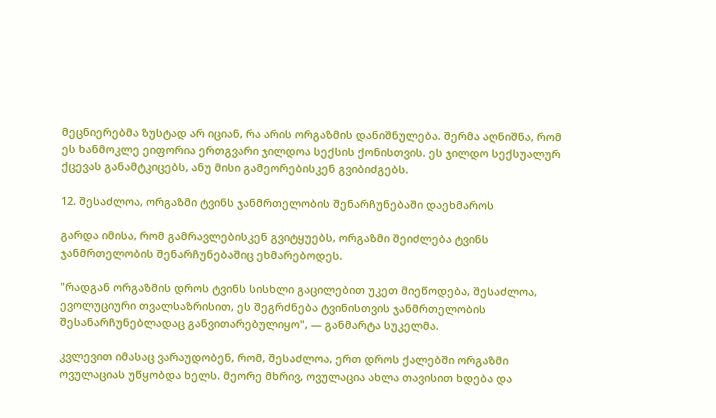მეცნიერებმა ზუსტად არ იციან, რა არის ორგაზმის დანიშნულება. შერმა აღნიშნა, რომ ეს ხანმოკლე ეიფორია ერთგვარი ჯილდოა სექსის ქონისთვის. ეს ჯილდო სექსუალურ ქცევას განამტკიცებს, ანუ მისი გამეორებისკენ გვიბიძგებს.

12. შესაძლოა, ორგაზმი ტვინს ჯანმრთელობის შენარჩუნებაში დაეხმაროს

გარდა იმისა, რომ გამრავლებისკენ გვიტყუებს, ორგაზმი შეიძლება ტვინს ჯანმრთელობის შენარჩუნებაშიც ეხმარებოდეს.

"რადგან ორგაზმის დროს ტვინს სისხლი გაცილებით უკეთ მიეწოდება, შესაძლოა, ევოლუციური თვალსაზრისით, ეს შეგრძნება ტვინისთვის ჯანმრთელობის შესანარჩუნებლადაც განვითარებულიყო", — განმარტა სუკელმა.

კვლევით იმასაც ვარაუდობენ, რომ, შესაძლოა, ერთ დროს ქალებში ორგაზმი ოვულაციას უწყობდა ხელს. მეორე მხრივ, ოვულაცია ახლა თავისით ხდება და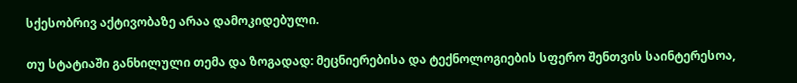სქესობრივ აქტივობაზე არაა დამოკიდებული.

თუ სტატიაში განხილული თემა და ზოგადად: მეცნიერებისა და ტექნოლოგიების სფერო შენთვის საინტერესოა,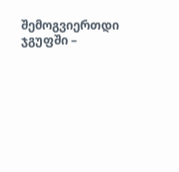შემოგვიერთდი ჯგუფში –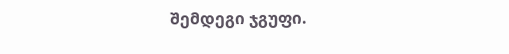შემდეგი ჯგუფი.